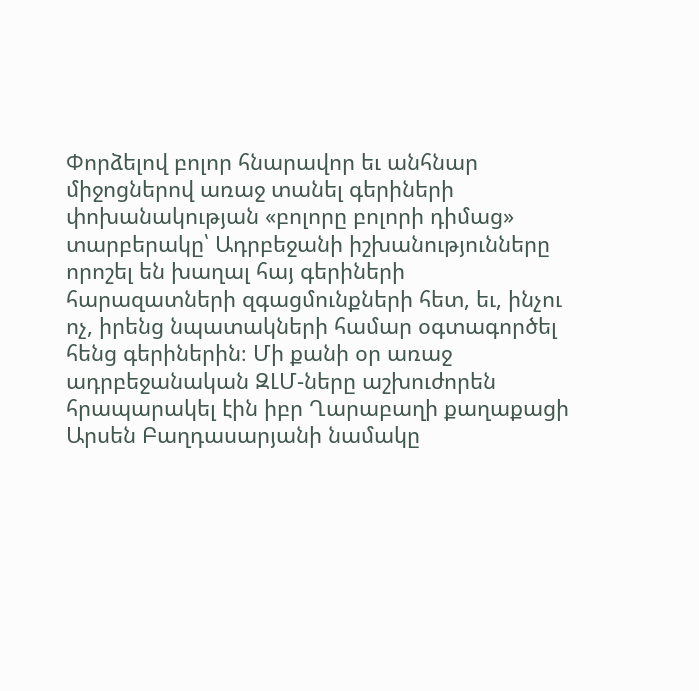Փորձելով բոլոր հնարավոր եւ անհնար միջոցներով առաջ տանել գերիների փոխանակության «բոլորը բոլորի դիմաց» տարբերակը՝ Ադրբեջանի իշխանությունները որոշել են խաղալ հայ գերիների հարազատների զգացմունքների հետ, եւ, ինչու ոչ, իրենց նպատակների համար օգտագործել հենց գերիներին։ Մի քանի օր առաջ ադրբեջանական ԶԼՄ-ները աշխուժորեն հրապարակել էին իբր Ղարաբաղի քաղաքացի Արսեն Բաղդասարյանի նամակը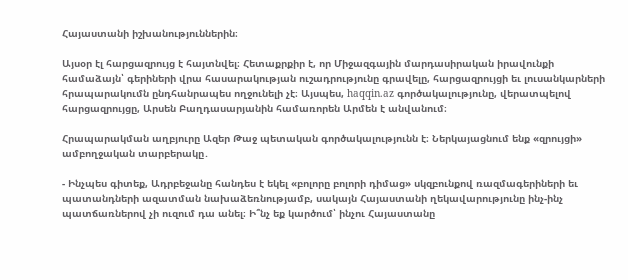Հայաստանի իշխանություններին։

Այսօր էլ հարցազրույց է հայտնվել։ Հետաքրքիր է, որ Միջազգային մարդասիրական իրավունքի համաձայն՝ գերիների վրա հասարակության ուշադրությունը գրավելը, հարցազրույցի եւ լուսանկարների հրապարակումն ընդհանրապես ողջունելի չէ։ Այսպես, haqqin.az գործակալությունը, վերատպելով հարցազրույցը, Արսեն Բաղդասարյանին համառորեն Արմեն է անվանում։

Հրապարակման աղբյուրը Ազեր Թաջ պետական գործակալությունն է։ Ներկայացնում ենք «զրույցի» ամբողջական տարբերակը․

- Ինչպես գիտեք, Ադրբեջանը հանդես է եկել «բոլորը բոլորի դիմաց» սկզբունքով ռազմագերիների եւ պատանդների ազատման նախաձեռնությամբ, սակայն Հայաստանի ղեկավարությունը ինչ-ինչ պատճառներով չի ուզում դա անել։ Ի՞նչ եք կարծում՝ ինչու Հայաստանը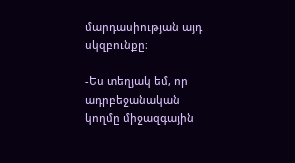մարդասիության այդ սկզբունքը։

-Ես տեղյակ եմ, որ ադրբեջանական կողմը միջազգային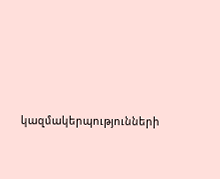կազմակերպությունների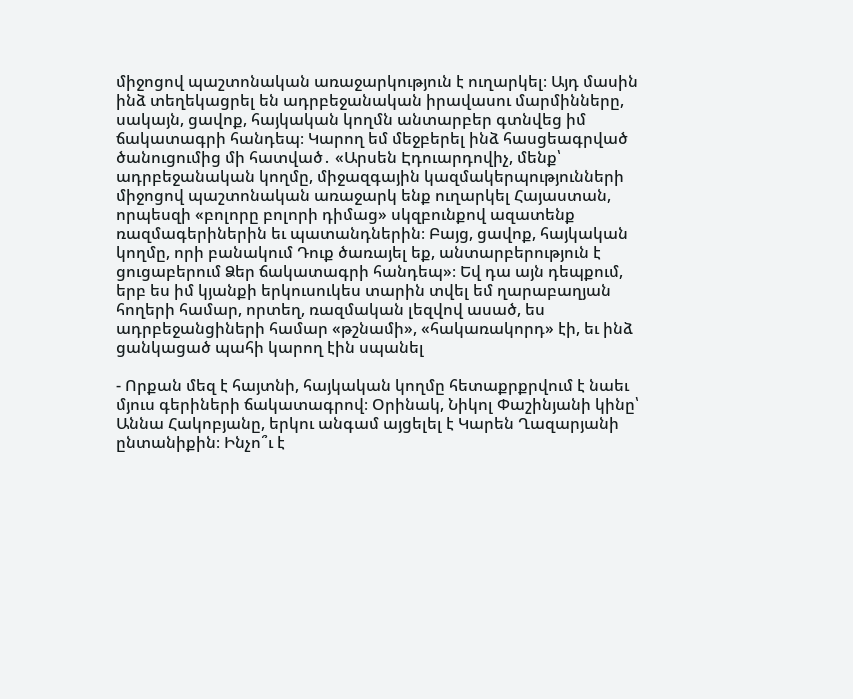միջոցով պաշտոնական առաջարկություն է ուղարկել։ Այդ մասին ինձ տեղեկացրել են ադրբեջանական իրավասու մարմինները, սակայն, ցավոք, հայկական կողմն անտարբեր գտնվեց իմ ճակատագրի հանդեպ։ Կարող եմ մեջբերել ինձ հասցեագրված ծանուցումից մի հատված․ «Արսեն Էդուարդովիչ, մենք՝ ադրբեջանական կողմը, միջազգային կազմակերպությունների միջոցով պաշտոնական առաջարկ ենք ուղարկել Հայաստան, որպեսզի «բոլորը բոլորի դիմաց» սկզբունքով ազատենք ռազմագերիներին եւ պատանդներին։ Բայց, ցավոք, հայկական կողմը, որի բանակում Դուք ծառայել եք, անտարբերություն է ցուցաբերում Ձեր ճակատագրի հանդեպ»։ Եվ դա այն դեպքում, երբ ես իմ կյանքի երկուսուկես տարին տվել եմ ղարաբաղյան հողերի համար, որտեղ, ռազմական լեզվով ասած, ես ադրբեջանցիների համար «թշնամի», «հակառակորդ» էի, եւ ինձ ցանկացած պահի կարող էին սպանել

- Որքան մեզ է հայտնի, հայկական կողմը հետաքրքրվում է նաեւ մյուս գերիների ճակատագրով։ Օրինակ, Նիկոլ Փաշինյանի կինը՝ Աննա Հակոբյանը, երկու անգամ այցելել է Կարեն Ղազարյանի ընտանիքին։ Ինչո՞ւ է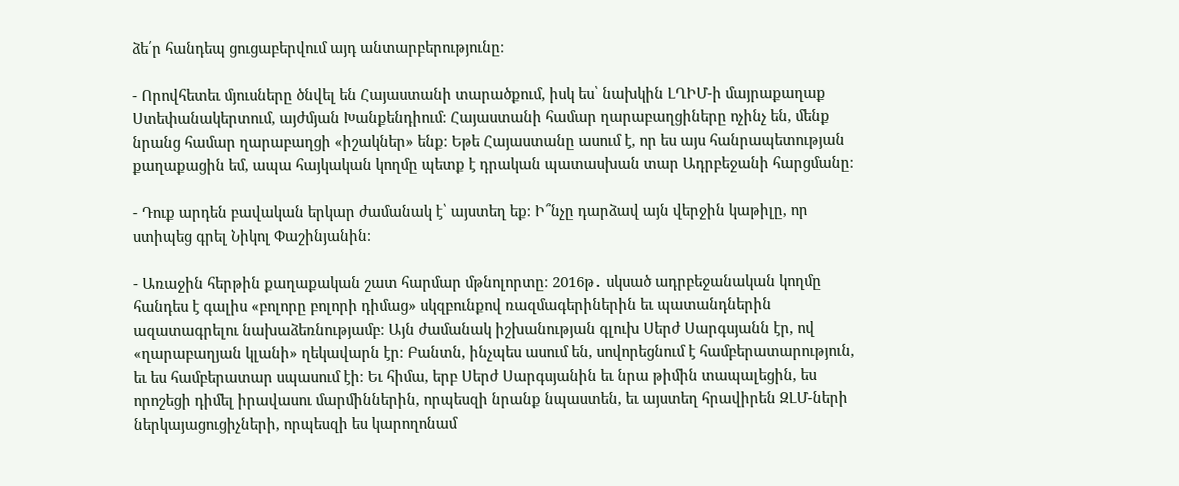ձե՛ր հանդեպ ցուցաբերվում այդ անտարբերությունը։

- Որովհետեւ մյուսները ծնվել են Հայաստանի տարածքում, իսկ ես՝ նախկին ԼՂԻՄ-ի մայրաքաղաք Ստեփանակերտում, այժմյան Խանքենդիում։ Հայաստանի համար ղարաբաղցիները ոչինչ են, մենք նրանց համար ղարաբաղցի «իշակներ» ենք։ Եթե Հայաստանը ասում է, որ ես այս հանրապետության քաղաքացին եմ, ապա հայկական կողմը պետք է դրական պատասխան տար Ադրբեջանի հարցմանը։

- Դուք արդեն բավական երկար ժամանակ է՝ այստեղ եք։ Ի՞նչը դարձավ այն վերջին կաթիլը, որ ստիպեց գրել Նիկոլ Փաշինյանին։

- Առաջին հերթին քաղաքական շատ հարմար մթնոլորտը։ 2016թ․ սկսած ադրբեջանական կողմը հանդես է գալիս «բոլորը բոլորի դիմաց» սկզբունքով ռազմագերիներին եւ պատանդներին ազատագրելու նախաձեռնությամբ։ Այն ժամանակ իշխանության գլուխ Սերժ Սարգսյանն էր, ով «ղարաբաղյան կլանի» ղեկավարն էր։ Բանտն, ինչպես ասում են, սովորեցնում է համբերատարություն, եւ ես համբերատար սպասում էի։ Եւ հիմա, երբ Սերժ Սարգսյանին եւ նրա թիմին տապալեցին, ես որոշեցի դիմել իրավասու մարմիններին, որպեսզի նրանք նպաստեն, եւ այստեղ հրավիրեն ԶԼՄ-ների ներկայացուցիչների, որպեսզի ես կարողոնամ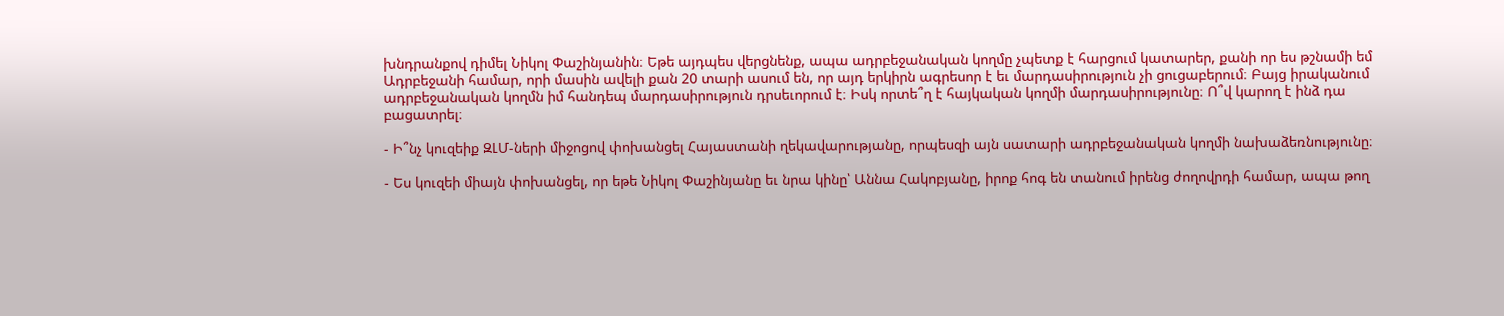խնդրանքով դիմել Նիկոլ Փաշինյանին։ Եթե այդպես վերցնենք, ապա ադրբեջանական կողմը չպետք է հարցում կատարեր, քանի որ ես թշնամի եմ Ադրբեջանի համար, որի մասին ավելի քան 20 տարի ասում են, որ այդ երկիրն ագրեսոր է եւ մարդասիրություն չի ցուցաբերում։ Բայց իրականում ադրբեջանական կողմն իմ հանդեպ մարդասիրություն դրսեւորում է։ Իսկ որտե՞ղ է հայկական կողմի մարդասիրությունը։ Ո՞վ կարող է ինձ դա բացատրել։

- Ի՞նչ կուզեիք ԶԼՄ-ների միջոցով փոխանցել Հայաստանի ղեկավարությանը, որպեսզի այն սատարի ադրբեջանական կողմի նախաձեռնությունը։

- Ես կուզեի միայն փոխանցել, որ եթե Նիկոլ Փաշինյանը եւ նրա կինը՝ Աննա Հակոբյանը, իրոք հոգ են տանում իրենց ժողովրդի համար, ապա թող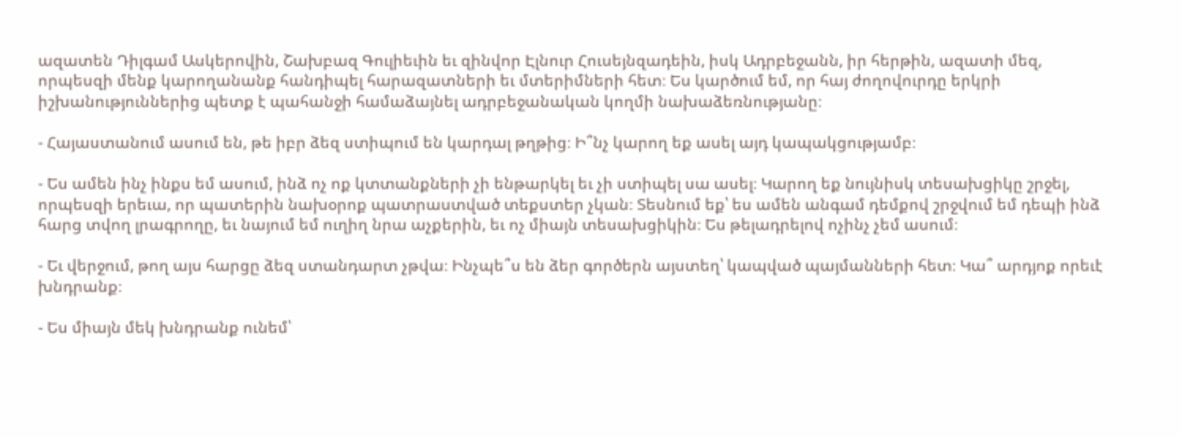ազատեն Դիլգամ Ասկերովին, Շախբազ Գուլիեւին եւ զինվոր Էլնուր Հուսեյնզադեին, իսկ Ադրբեջանն, իր հերթին, ազատի մեզ, որպեսզի մենք կարողանանք հանդիպել հարազատների եւ մտերիմների հետ։ Ես կարծում եմ, որ հայ ժողովուրդը երկրի իշխանություններից պետք է պահանջի համաձայնել ադրբեջանական կողմի նախաձեռնությանը։

- Հայաստանում ասում են, թե իբր ձեզ ստիպում են կարդալ թղթից։ Ի՞նչ կարող եք ասել այդ կապակցությամբ։

- Ես ամեն ինչ ինքս եմ ասում, ինձ ոչ ոք կտտանքների չի ենթարկել եւ չի ստիպել սա ասել։ Կարող եք նույնիսկ տեսախցիկը շրջել, որպեսզի երեւա, որ պատերին նախօրոք պատրաստված տեքստեր չկան։ Տեսնում եք՝ ես ամեն անգամ դեմքով շրջվում եմ դեպի ինձ հարց տվող լրագրողը, եւ նայում եմ ուղիղ նրա աչքերին, եւ ոչ միայն տեսախցիկին։ Ես թելադրելով ոչինչ չեմ ասում։

- Եւ վերջում, թող այս հարցը ձեզ ստանդարտ չթվա։ Ինչպե՞ս են ձեր գործերն այստեղ՝ կապված պայմանների հետ։ Կա՞ արդյոք որեւէ խնդրանք։

- Ես միայն մեկ խնդրանք ունեմ՝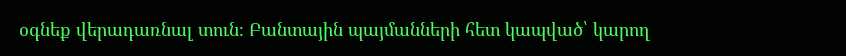օգնեք վերադառնալ տուն։ Բանտային պայմանների հետ կապված՝ կարող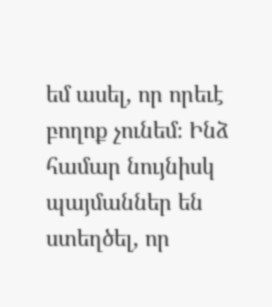եմ ասել, որ որեւէ բողոք չունեմ։ Ինձ համար նույնիսկ պայմաններ են ստեղծել, որ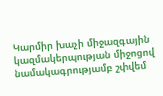Կարմիր խաչի միջազգային կազմակերպության միջոցով նամակագրությամբ շփվեմ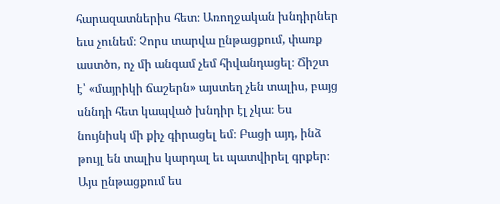հարազատներիս հետ։ Առողջական խնդիրներ եւս չունեմ։ Չորս տարվա ընթացքում, փառք աստծո, ոչ մի անգամ չեմ հիվանդացել։ Ճիշտ է՝ «մայրիկի ճաշերն» այստեղ չեն տալիս, բայց սննդի հետ կապված խնդիր էլ չկա։ Ես նույնիսկ մի քիչ գիրացել եմ։ Բացի այդ, ինձ թույլ են տալիս կարդալ եւ պատվիրել գրքեր։ Այս ընթացքում ես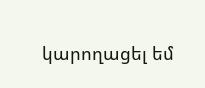կարողացել եմ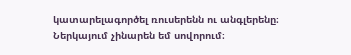կատարելագործել ռուսերենն ու անգլերենը։ Ներկայում չինարեն եմ սովորում։